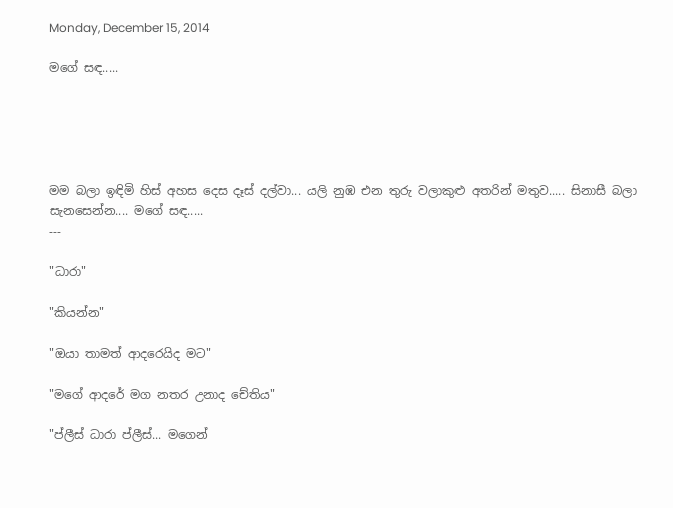Monday, December 15, 2014

මගේ සඳ.....





මම බලා ඉඳිමි හිස් අහස දෙස දෑස් දල්වා... යලි නුඹ එන තුරු වලාකුළු අතරින් මතුව..... සිනාසී බලා සැනසෙන්න.... මගේ සඳ.....
---

"ධාරා"

"කියන්න"

"ඔයා තාමත් ආදරෙයිද මට"

"මගේ ආදරේ මග නතර උනාද චේතිය"

"ප්ලීස් ධාරා ප්ලීස්... මගෙන්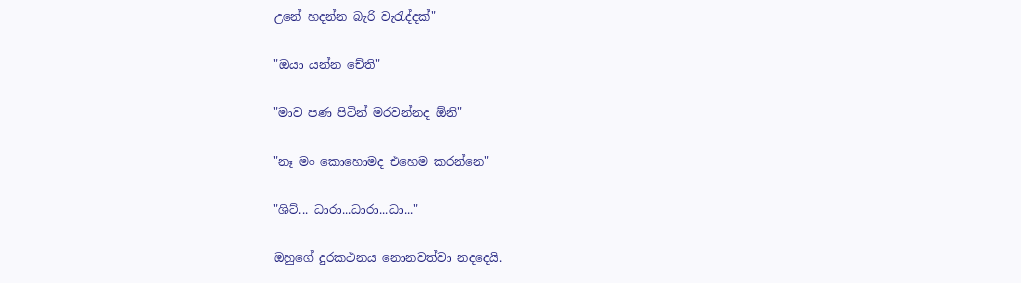උනේ හදන්න බැරි වැරැද්දක්"

"ඔයා යන්න චේති"

"මාව පණ පිටින් මරවන්නද ඕනි"

"නෑ මං කොහොමද එහෙම කරන්නෙ"

"ශිට්... ධාරා...ධාරා...ධා..."

ඔහුගේ දුරකථනය නොනවත්වා නදදෙයි.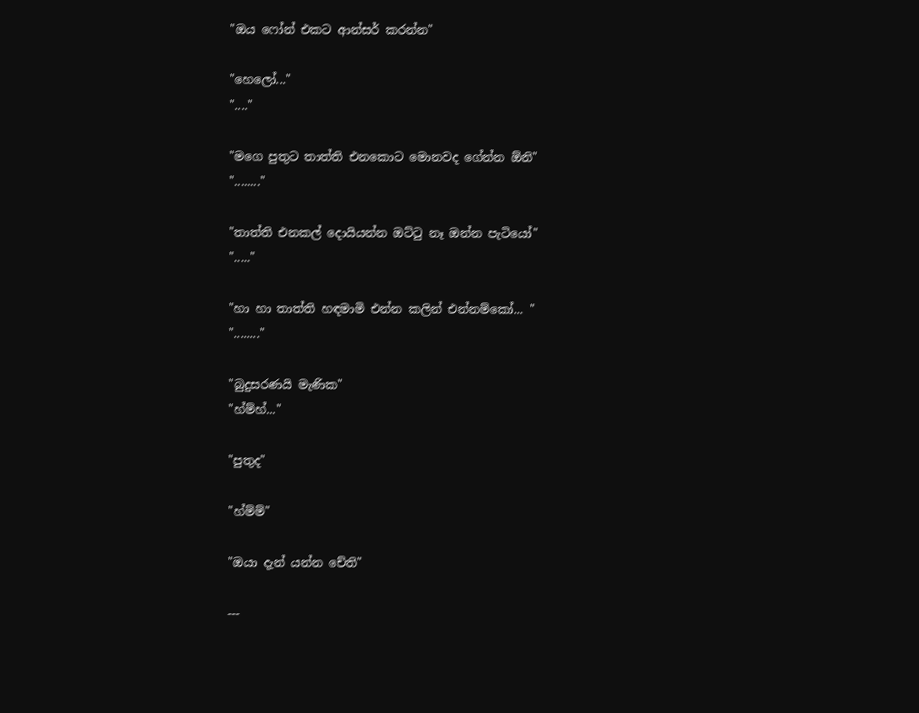"ඔය ෆෝන් එකට ආන්සර් කරන්න"

"හෙලෝ..."
"...."

"මගෙ පුතුට තාත්ති එනකොට මොනවද ගේන්න ඕනි"
"........"

"තාත්ති එනකල් දොයියන්න ඔට්ටු නෑ ඔන්න පැටියෝ"
"....."

"හා හා තාත්ති හඳමාමි එන්න කලින් එන්නම්කෝ... "
"........"

"බුදුසරණයි මැණික"
"හ්ම්හ්..."

"පුතුද"

"හ්ම්ම්"

"ඔයා දැන් යන්න චේති"

---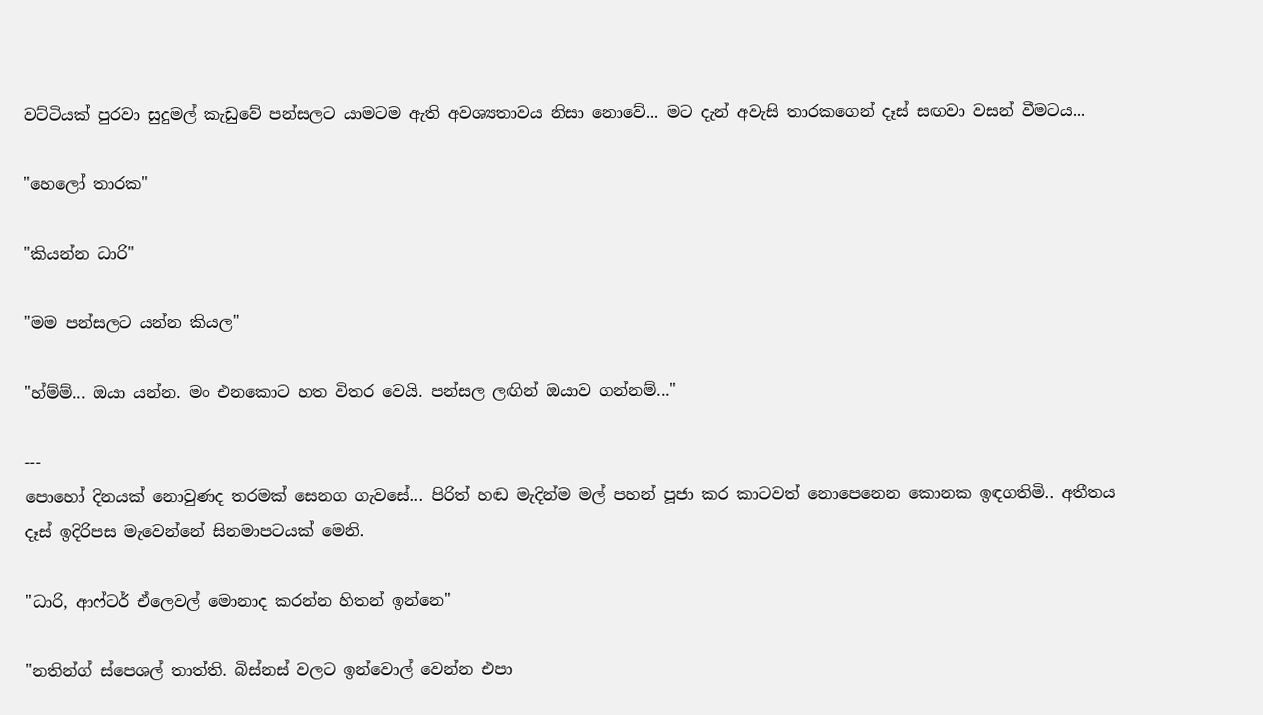වට්ටියක් පුරවා සුදුමල් කැඩුවේ පන්සලට යාමටම ඇති අවශ්‍යතාවය නිසා නොවේ... මට දැන් අවැසි තාරකගෙන් දෑස් සඟවා වසන් වීමටය...

"හෙලෝ තාරක"

"කියන්න ධාරි"

"මම පන්සලට යන්න කියල"

"හ්ම්ම්... ඔයා යන්න. මං එනකොට හත විතර වෙයි. පන්සල ලඟින් ඔයාව ගන්නම්..."

---
පොහෝ දිනයක් නොවුණද තරමක් සෙනග ගැවසේ... පිරිත් හඬ මැදින්ම මල් පහන් පූජා කර කාටවත් නොපෙනෙන කොනක ඉඳගතිමි.. අතීතය දෑස් ඉදිරිපස මැවෙන්නේ සිනමාපටයක් මෙනි.

"ධාරි, ආෆ්ටර් ඒලෙවල් මොනාද කරන්න හිතන් ඉන්නෙ"

"නතින්ග් ස්පෙශල් තාත්ති. බිස්නස් වලට ඉන්වොල් වෙන්න එපා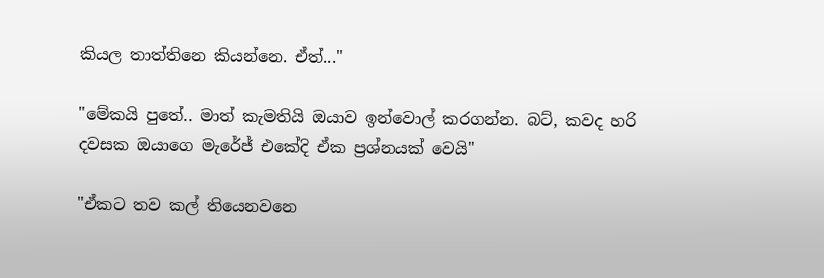කියල තාත්තිනෙ කියන්නෙ. ඒත්..."

"මේකයි පුතේ.. මාත් කැමතියි ඔයාව ඉන්වොල් කරගන්න. බට්, කවද හරි දවසක ඔයාගෙ මැරේජ් එකේදි ඒක ප්‍රශ්නයක් වෙයි"

"ඒකට තව කල් තියෙනවනෙ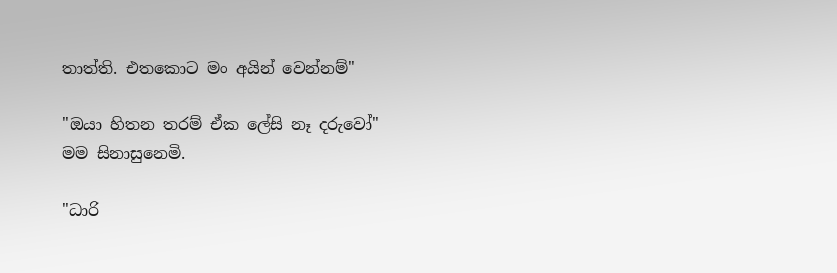තාත්ති. එතකොට මං අයින් වෙන්නම්"

"ඔයා හිතන තරම් ඒක ලේසි නෑ දරුවෝ"
මම සිනාසුනෙමි.

"ධාරි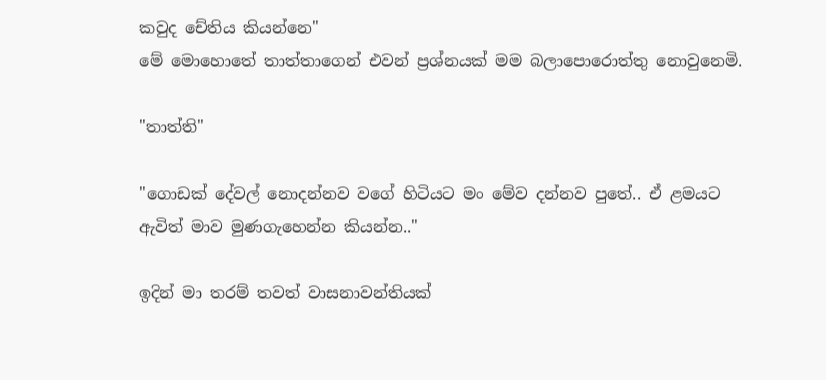කවුද චේතිය කියන්නෙ"
මේ මොහොතේ තාත්තාගෙන් එවන් ප්‍රශ්නයක් මම බලාපොරොත්තු නොවුනෙමි.

"තාත්ති"

"ගොඩක් දේවල් නොදන්නව වගේ හිටියට මං මේව දන්නව පුතේ.. ඒ ළමයට ඇවිත් මාව මුණගැහෙන්න කියන්න.."

ඉදින් මා තරම් තවත් වාසනාවන්තියක්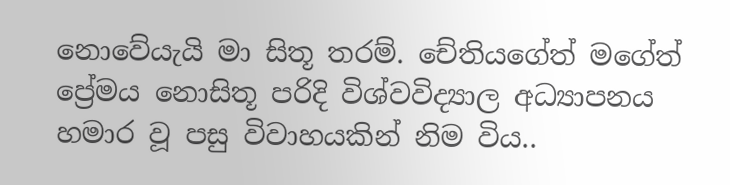නොවේයැයි මා සිතූ තරම්. චේතියගේත් මගේත් ප්‍රේමය නොසිතූ පරිදි විශ්වවිද්‍යාල අධ්‍යාපනය හමාර වූ පසු විවාහයකින් නිම විය..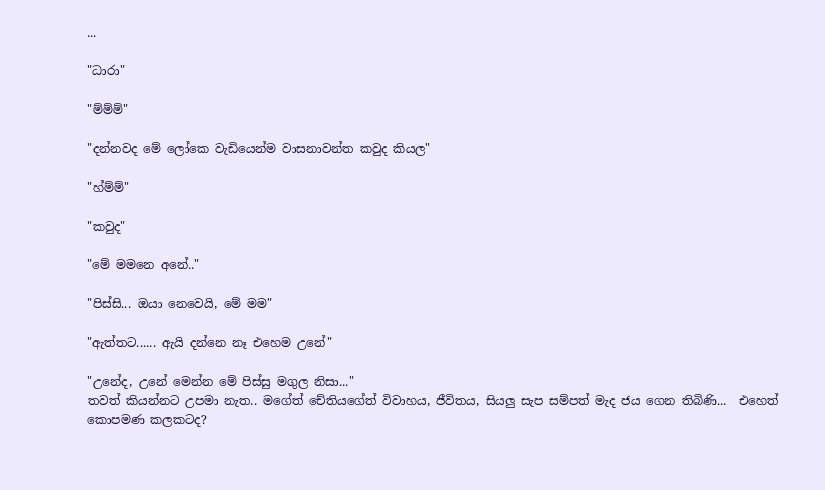...

"ධාරා"

"ම්ම්ම්"

"දන්නවද මේ ලෝකෙ වැඩියෙන්ම වාසනාවන්ත කවුද කියල"

"හ්ම්ම්"

"කවුද"

"මේ මමනෙ අනේ.."

"පිස්සි... ඔයා නෙවෙයි, මේ මම"

"ඇත්තට...... ඇයි දන්නෙ නෑ එහෙම උනේ"

"උනේද, උනේ මෙන්න මේ පිස්සු මගුල නිසා..."
තවත් කියන්නට උපමා නැත.. මගේත් චේතියගේත් විවාහය, ජීවිතය, සියලු සැප සම්පත් මැද ජය ගෙන තිබිණි...  එහෙත් කොපමණ කලකටද?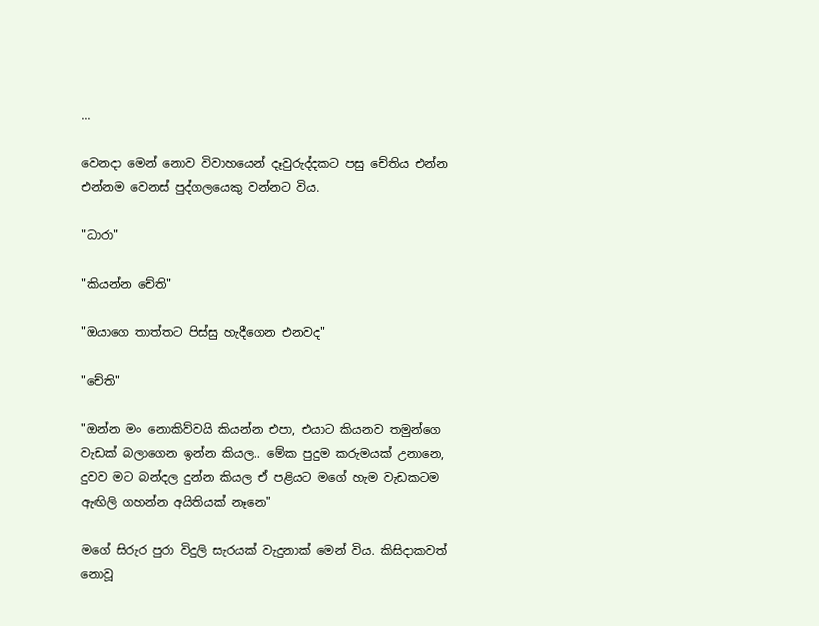...

වෙනදා මෙන් නොව විවාහයෙන් දෑවුරුද්දකට පසු චේතිය එන්න එන්නම වෙනස් පුද්ගලයෙකු වන්නට විය.

"ධාරා"

"කියන්න චේති"

"ඔයාගෙ තාත්තට පිස්සු හැදීගෙන එනවද"

"චේති"

"ඔන්න මං නොකිව්වයි කියන්න එපා, එයාට කියනව තමුන්ගෙ වැඩක් බලාගෙන ඉන්න කියල.. මේක පුදුම කරුමයක් උනානෙ, දුවව මට බන්දල දුන්න කියල ඒ පළියට මගේ හැම වැඩකටම ඇඟිලි ගහන්න අයිතියක් නෑනෙ"

මගේ සිරුර පුරා විදුලි සැරයක් වැදුනාක් මෙන් විය. කිසිදාකවත් නොවූ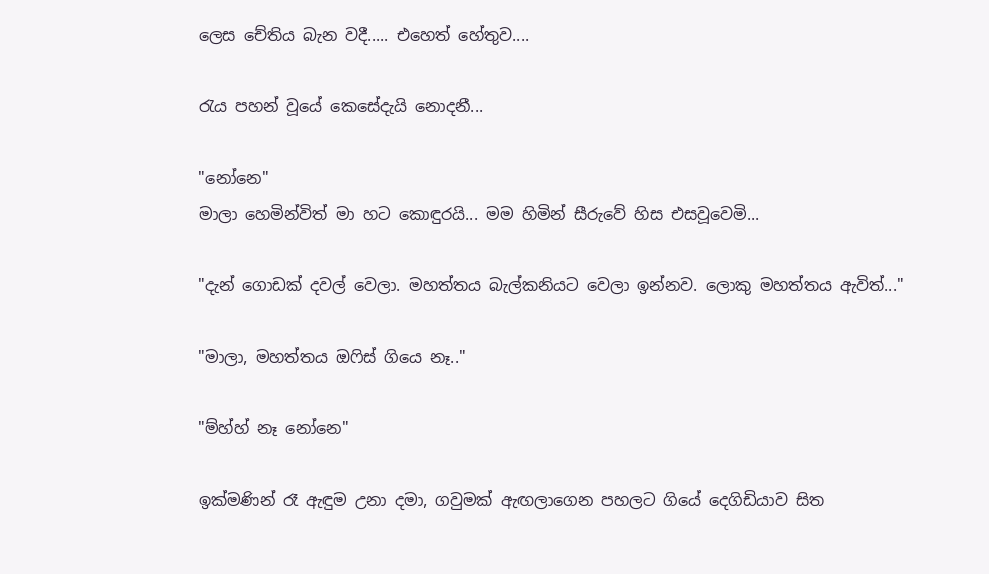ලෙස චේතිය බැන වදී..... එහෙත් හේතුව....

රැය පහන් වූයේ කෙසේදැයි නොදනී...

"නෝනෙ"
මාලා හෙමින්විත් මා හට කොඳුරයි... මම හිමින් සීරුවේ හිස එසවූවෙමි...

"දැන් ගොඩක් දවල් වෙලා. මහත්තය බැල්කනියට වෙලා ඉන්නව. ලොකු මහත්තය ඇවිත්..."

"මාලා, මහත්තය ඔෆිස් ගියෙ නෑ.."

"ම්හ්හ් නෑ නෝනෙ"

ඉක්මණින් රෑ ඇඳුම උනා දමා, ගවුමක් ඇඟලාගෙන පහලට ගියේ දෙගිඩියාව සිත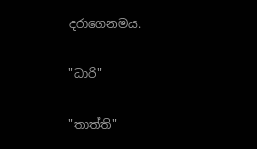දරාගෙනමය.

"ධාරි"

"තාත්ති"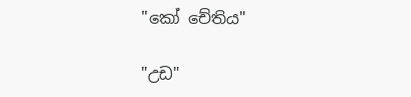"කෝ චේතිය"

"උඩ"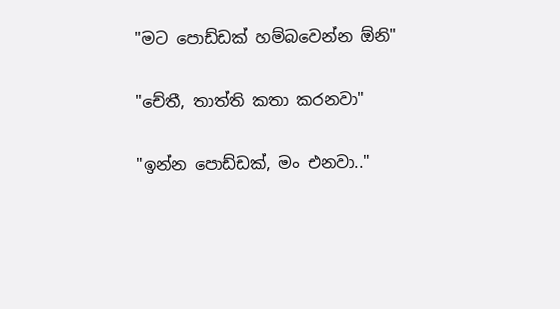"මට පොඩ්ඩක් හම්බවෙන්න ඕනි"

"චේතී, තාත්ති කතා කරනවා"

"ඉන්න පොඩ්ඩක්, මං එනවා.."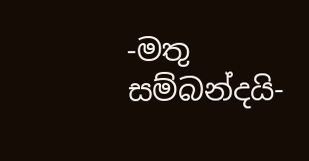-මතු සම්බන්දයි-